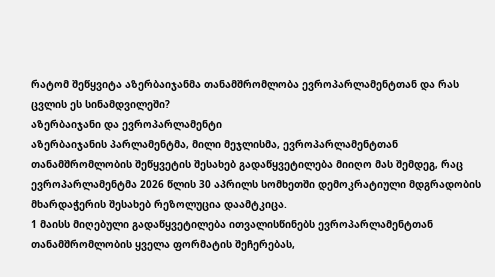რატომ შეწყვიტა აზერბაიჯანმა თანამშრომლობა ევროპარლამენტთან და რას ცვლის ეს სინამდვილეში?
აზერბაიჯანი და ევროპარლამენტი
აზერბაიჯანის პარლამენტმა, მილი მეჯლისმა, ევროპარლამენტთან თანამშრომლობის შეწყვეტის შესახებ გადაწყვეტილება მიიღო მას შემდეგ, რაც ევროპარლამენტმა 2026 წლის 30 აპრილს სომხეთში დემოკრატიული მდგრადობის მხარდაჭერის შესახებ რეზოლუცია დაამტკიცა.
1 მაისს მიღებული გადაწყვეტილება ითვალისწინებს ევროპარლამენტთან თანამშრომლობის ყველა ფორმატის შეჩერებას,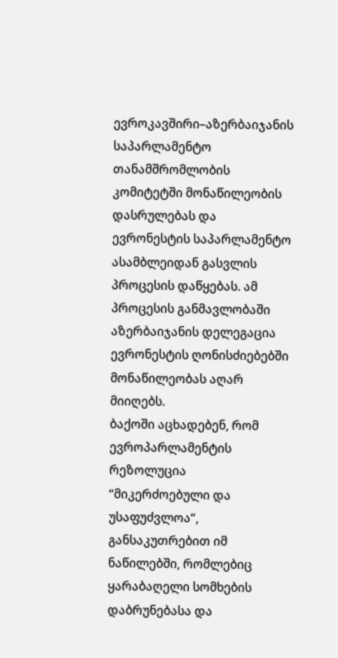ევროკავშირი–აზერბაიჯანის საპარლამენტო თანამშრომლობის კომიტეტში მონაწილეობის დასრულებას და ევრონესტის საპარლამენტო ასამბლეიდან გასვლის პროცესის დაწყებას. ამ პროცესის განმავლობაში აზერბაიჯანის დელეგაცია ევრონესტის ღონისძიებებში მონაწილეობას აღარ მიიღებს.
ბაქოში აცხადებენ, რომ ევროპარლამენტის რეზოლუცია “მიკერძოებული და უსაფუძვლოა“, განსაკუთრებით იმ ნაწილებში, რომლებიც ყარაბაღელი სომხების დაბრუნებასა და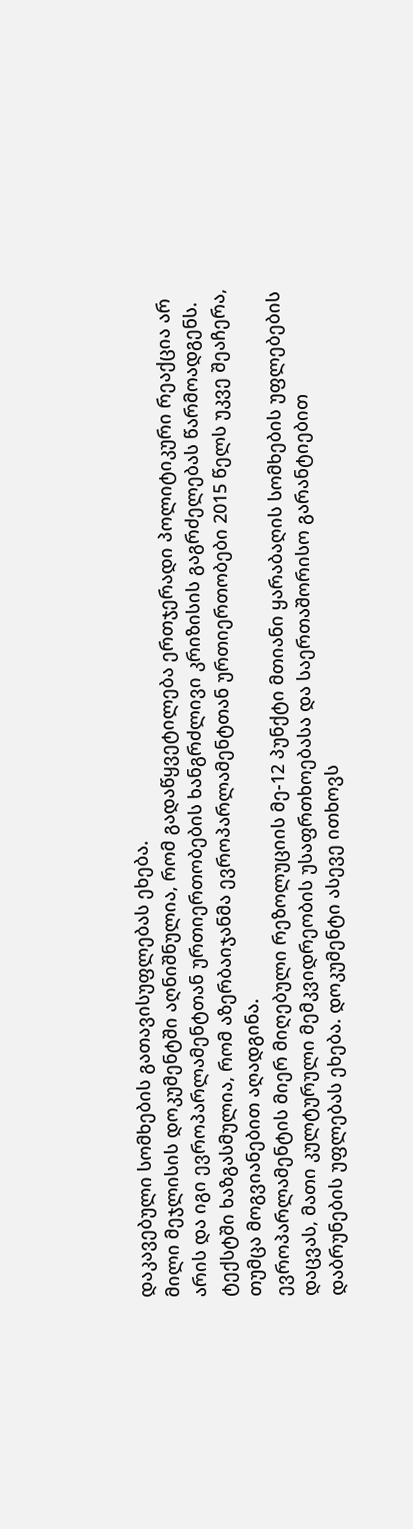დაკავებული სომხების გათავისუფლებას ეხება.
მილი მეჯლისის დოკუმენტში აღნიშნულია, რომ გადაწყვეტილება ერთჯერადი პოლიტიკური რეაქცია არ არის და იგი ევროპარლამენტთან ურთიერთობების ხანგრძლივი კრიზისის გაგრძელებას წარმოადგენს. ტექსტში ხაზგასმულია, რომ აზერბაიჯანმა ევროპარლამენტთან ურთიერთობები 2015 წელს უკვე შეაჩერა, თუმცა მოგვიანებით აღადგინა.
ევროპარლამენტის მიერ მიღებული რეზოლუციის მე-12 პუნქტი მთიანი ყარაბაღის სომხების უფლებების დაცვას, მათი კულტურული მემკვიდრეობის უსაფრთხოებასა და საერთაშორისო გარანტიებით დაბრუნების უფლებას ეხება. დოკუმენტი ასევე ითხოვს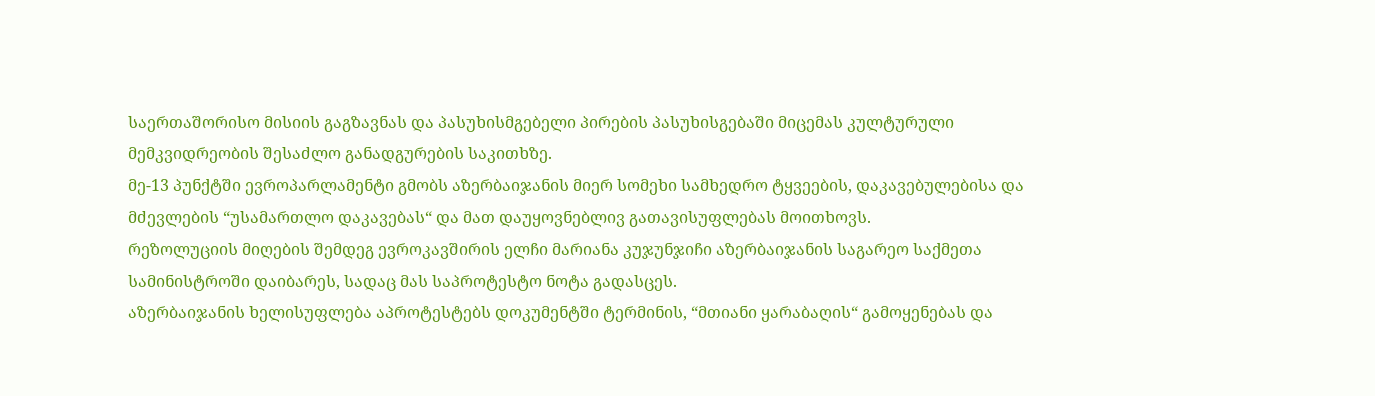საერთაშორისო მისიის გაგზავნას და პასუხისმგებელი პირების პასუხისგებაში მიცემას კულტურული მემკვიდრეობის შესაძლო განადგურების საკითხზე.
მე-13 პუნქტში ევროპარლამენტი გმობს აზერბაიჯანის მიერ სომეხი სამხედრო ტყვეების, დაკავებულებისა და მძევლების “უსამართლო დაკავებას“ და მათ დაუყოვნებლივ გათავისუფლებას მოითხოვს.
რეზოლუციის მიღების შემდეგ ევროკავშირის ელჩი მარიანა კუჯუნჯიჩი აზერბაიჯანის საგარეო საქმეთა სამინისტროში დაიბარეს, სადაც მას საპროტესტო ნოტა გადასცეს.
აზერბაიჯანის ხელისუფლება აპროტესტებს დოკუმენტში ტერმინის, “მთიანი ყარაბაღის“ გამოყენებას და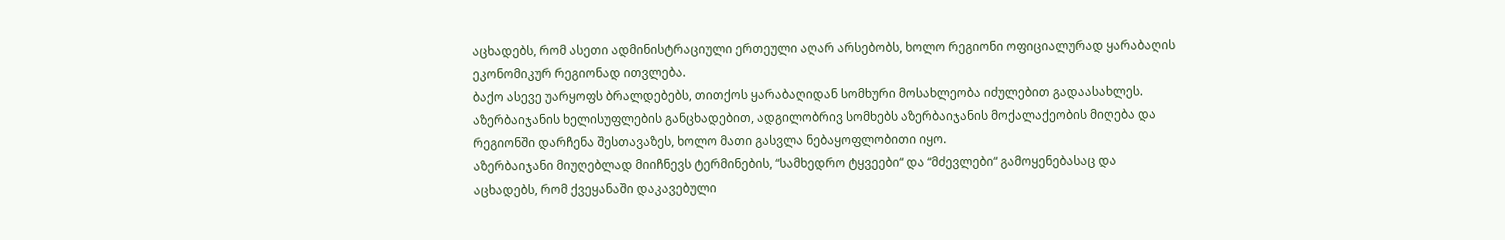აცხადებს, რომ ასეთი ადმინისტრაციული ერთეული აღარ არსებობს, ხოლო რეგიონი ოფიციალურად ყარაბაღის ეკონომიკურ რეგიონად ითვლება.
ბაქო ასევე უარყოფს ბრალდებებს, თითქოს ყარაბაღიდან სომხური მოსახლეობა იძულებით გადაასახლეს. აზერბაიჯანის ხელისუფლების განცხადებით, ადგილობრივ სომხებს აზერბაიჯანის მოქალაქეობის მიღება და რეგიონში დარჩენა შესთავაზეს, ხოლო მათი გასვლა ნებაყოფლობითი იყო.
აზერბაიჯანი მიუღებლად მიიჩნევს ტერმინების, “სამხედრო ტყვეები“ და “მძევლები“ გამოყენებასაც და აცხადებს, რომ ქვეყანაში დაკავებული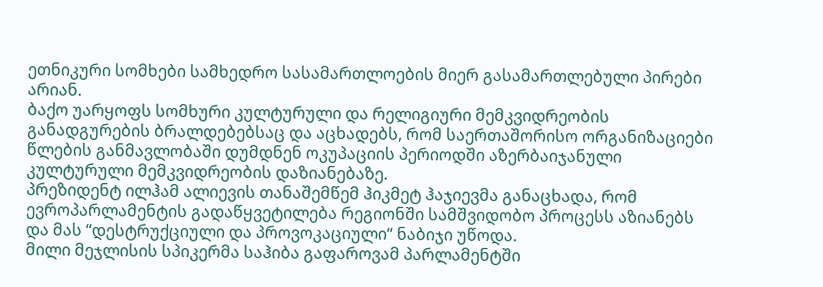ეთნიკური სომხები სამხედრო სასამართლოების მიერ გასამართლებული პირები არიან.
ბაქო უარყოფს სომხური კულტურული და რელიგიური მემკვიდრეობის განადგურების ბრალდებებსაც და აცხადებს, რომ საერთაშორისო ორგანიზაციები წლების განმავლობაში დუმდნენ ოკუპაციის პერიოდში აზერბაიჯანული კულტურული მემკვიდრეობის დაზიანებაზე.
პრეზიდენტ ილჰამ ალიევის თანაშემწემ ჰიკმეტ ჰაჯიევმა განაცხადა, რომ ევროპარლამენტის გადაწყვეტილება რეგიონში სამშვიდობო პროცესს აზიანებს და მას “დესტრუქციული და პროვოკაციული“ ნაბიჯი უწოდა.
მილი მეჯლისის სპიკერმა საჰიბა გაფაროვამ პარლამენტში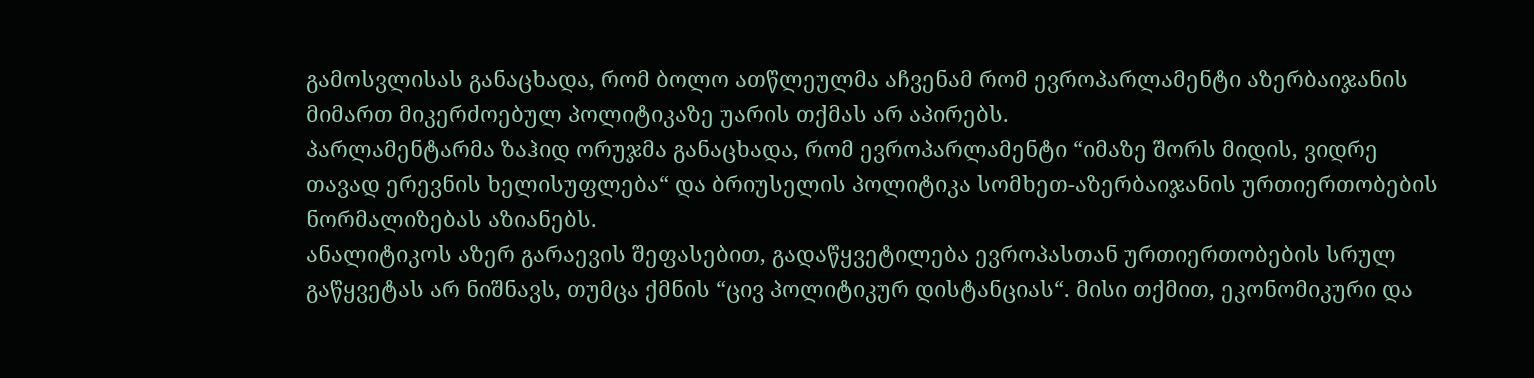გამოსვლისას განაცხადა, რომ ბოლო ათწლეულმა აჩვენამ რომ ევროპარლამენტი აზერბაიჯანის მიმართ მიკერძოებულ პოლიტიკაზე უარის თქმას არ აპირებს.
პარლამენტარმა ზაჰიდ ორუჯმა განაცხადა, რომ ევროპარლამენტი “იმაზე შორს მიდის, ვიდრე თავად ერევნის ხელისუფლება“ და ბრიუსელის პოლიტიკა სომხეთ-აზერბაიჯანის ურთიერთობების ნორმალიზებას აზიანებს.
ანალიტიკოს აზერ გარაევის შეფასებით, გადაწყვეტილება ევროპასთან ურთიერთობების სრულ გაწყვეტას არ ნიშნავს, თუმცა ქმნის “ცივ პოლიტიკურ დისტანციას“. მისი თქმით, ეკონომიკური და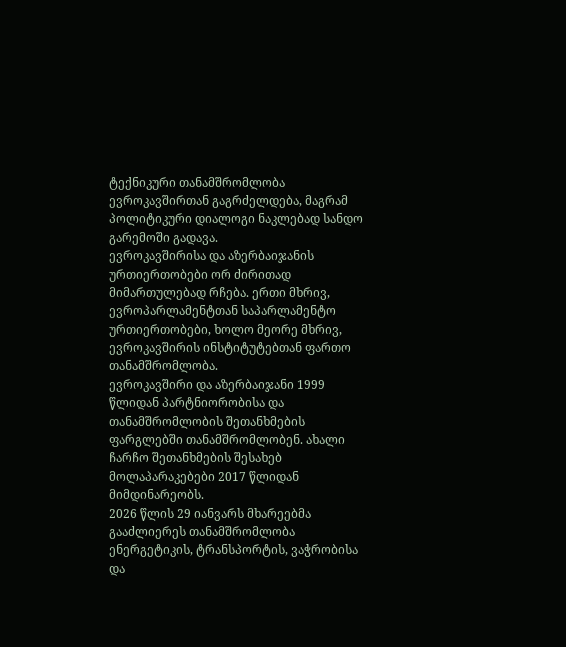ტექნიკური თანამშრომლობა ევროკავშირთან გაგრძელდება, მაგრამ პოლიტიკური დიალოგი ნაკლებად სანდო გარემოში გადავა.
ევროკავშირისა და აზერბაიჯანის ურთიერთობები ორ ძირითად მიმართულებად რჩება. ერთი მხრივ, ევროპარლამენტთან საპარლამენტო ურთიერთობები, ხოლო მეორე მხრივ, ევროკავშირის ინსტიტუტებთან ფართო თანამშრომლობა.
ევროკავშირი და აზერბაიჯანი 1999 წლიდან პარტნიორობისა და თანამშრომლობის შეთანხმების ფარგლებში თანამშრომლობენ. ახალი ჩარჩო შეთანხმების შესახებ მოლაპარაკებები 2017 წლიდან მიმდინარეობს.
2026 წლის 29 იანვარს მხარეებმა გააძლიერეს თანამშრომლობა ენერგეტიკის, ტრანსპორტის, ვაჭრობისა და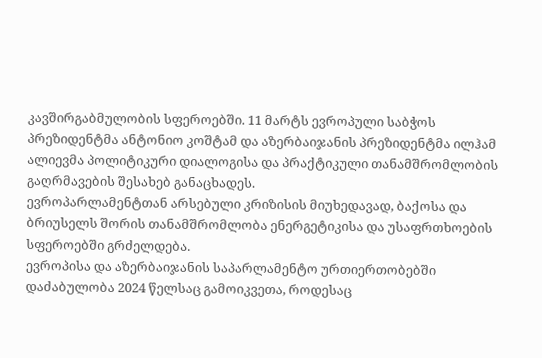კავშირგაბმულობის სფეროებში. 11 მარტს ევროპული საბჭოს პრეზიდენტმა ანტონიო კოშტამ და აზერბაიჯანის პრეზიდენტმა ილჰამ ალიევმა პოლიტიკური დიალოგისა და პრაქტიკული თანამშრომლობის გაღრმავების შესახებ განაცხადეს.
ევროპარლამენტთან არსებული კრიზისის მიუხედავად, ბაქოსა და ბრიუსელს შორის თანამშრომლობა ენერგეტიკისა და უსაფრთხოების სფეროებში გრძელდება.
ევროპისა და აზერბაიჯანის საპარლამენტო ურთიერთობებში დაძაბულობა 2024 წელსაც გამოიკვეთა, როდესაც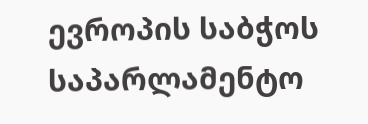ევროპის საბჭოს საპარლამენტო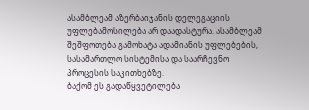ასამბლეამ აზერბაიჯანის დელეგაციის უფლებამოსილება არ დაადასტურა. ასამბლეამ შეშფოთება გამოხატა ადამიანის უფლებების, სასამართლო სისტემისა და საარჩევნო პროცესის საკითხებზე.
ბაქომ ეს გადაწყვეტილება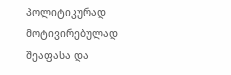პოლიტიკურად მოტივირებულად შეაფასა და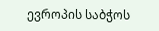ევროპის საბჭოს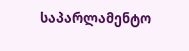საპარლამენტო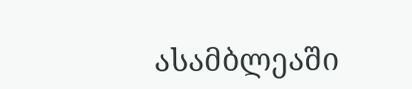ასამბლეაში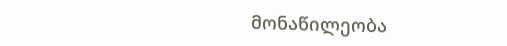მონაწილეობა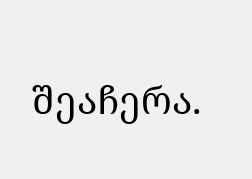შეაჩერა.